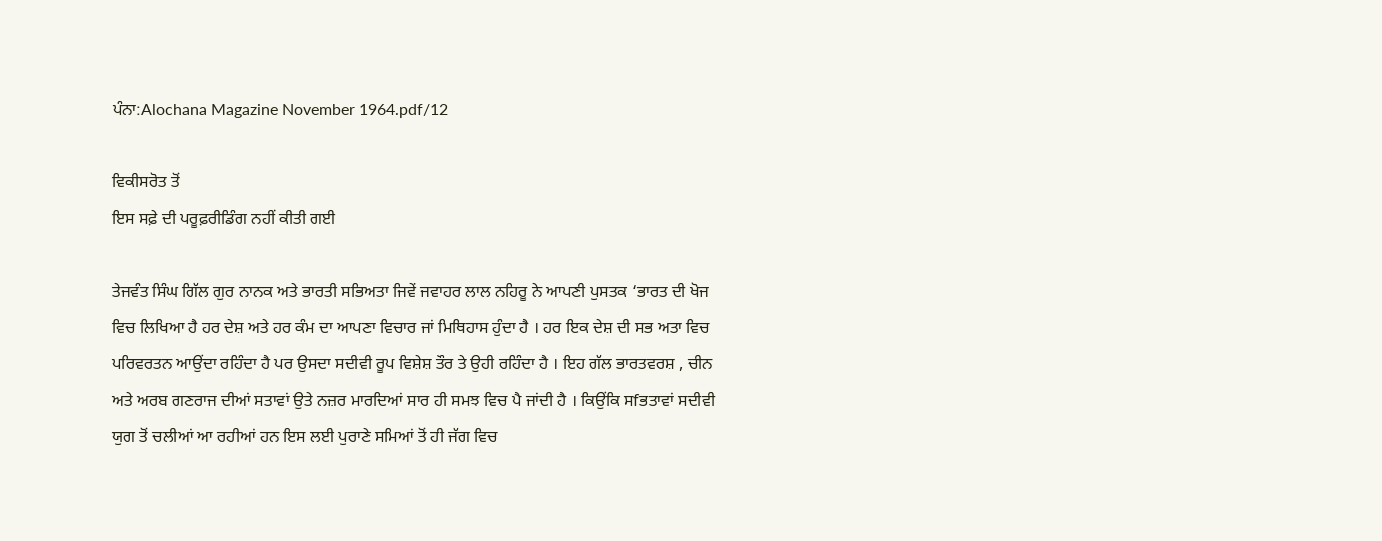ਪੰਨਾ:Alochana Magazine November 1964.pdf/12

ਵਿਕੀਸਰੋਤ ਤੋਂ
ਇਸ ਸਫ਼ੇ ਦੀ ਪਰੂਫ਼ਰੀਡਿੰਗ ਨਹੀਂ ਕੀਤੀ ਗਈ

ਤੇਜਵੰਤ ਸਿੰਘ ਗਿੱਲ ਗੁਰ ਨਾਨਕ ਅਤੇ ਭਾਰਤੀ ਸਭਿਅਤਾ ਜਿਵੇਂ ਜਵਾਹਰ ਲਾਲ ਨਹਿਰੂ ਨੇ ਆਪਣੀ ਪੁਸਤਕ ‘ਭਾਰਤ ਦੀ ਖੋਜ ਵਿਚ ਲਿਖਿਆ ਹੈ ਹਰ ਦੇਸ਼ ਅਤੇ ਹਰ ਕੰਮ ਦਾ ਆਪਣਾ ਵਿਚਾਰ ਜਾਂ ਮਿਥਿਹਾਸ ਹੁੰਦਾ ਹੈ । ਹਰ ਇਕ ਦੇਸ਼ ਦੀ ਸਭ ਅਤਾ ਵਿਚ ਪਰਿਵਰਤਨ ਆਉਂਦਾ ਰਹਿੰਦਾ ਹੈ ਪਰ ਉਸਦਾ ਸਦੀਵੀ ਰੂਪ ਵਿਸ਼ੇਸ਼ ਤੌਰ ਤੇ ਉਹੀ ਰਹਿੰਦਾ ਹੈ । ਇਹ ਗੱਲ ਭਾਰਤਵਰਸ਼ , ਚੀਨ ਅਤੇ ਅਰਬ ਗਣਰਾਜ ਦੀਆਂ ਸਤਾਵਾਂ ਉਤੇ ਨਜ਼ਰ ਮਾਰਦਿਆਂ ਸਾਰ ਹੀ ਸਮਝ ਵਿਚ ਪੈ ਜਾਂਦੀ ਹੈ । ਕਿਉਂਕਿ ਸfਭਤਾਵਾਂ ਸਦੀਵੀ ਯੁਗ ਤੋਂ ਚਲੀਆਂ ਆ ਰਹੀਆਂ ਹਨ ਇਸ ਲਈ ਪੁਰਾਣੇ ਸਮਿਆਂ ਤੋਂ ਹੀ ਜੱਗ ਵਿਚ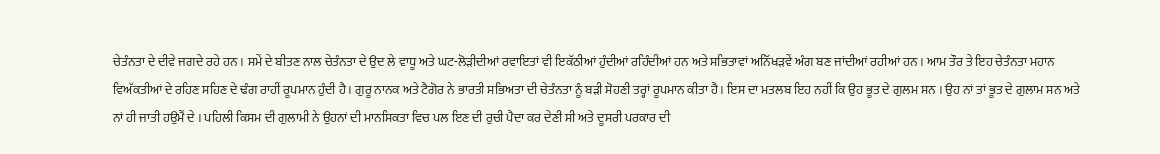ਚੇਤੰਨਤਾ ਦੇ ਦੀਵੇ ਜਗਦੇ ਰਹੇ ਹਨ । ਸਮੇਂ ਦੇ ਬੀਤਣ ਨਾਲ ਚੇਤੰਨਤਾ ਦੇ ਉਦ ਲੇ ਵਾਧੂ ਅਤੇ ਘਟ-ਲੋੜੀਦੀਆਂ ਰਵਾਇਤਾਂ ਵੀ ਇਕੱਠੀਆਂ ਹੁੰਦੀਆਂ ਰਹਿੰਦੀਆਂ ਹਨ ਅਤੇ ਸਭਿਤਾਵਾਂ ਅਨਿੱਖੜਵੇਂ ਅੰਗ ਬਣ ਜਾਂਦੀਆਂ ਰਹੀਆਂ ਹਨ । ਆਮ ਤੌਰ ਤੇ ਇਹ ਚੇਤੰਨਤਾ ਮਹਾਨ ਵਿਅੱਕਤੀਆਂ ਦੇ ਰਹਿਣ ਸਹਿਣ ਦੇ ਢੰਗ ਰਾਹੀਂ ਰੂਪਮਾਨ ਹੁੰਦੀ ਹੈ । ਗੁਰੂ ਨਾਨਕ ਅਤੇ ਟੈਗੋਰ ਨੇ ਭਾਰਤੀ ਸਭਿਅਤਾ ਦੀ ਚੇਤੰਨਤਾ ਨੂੰ ਬੜੀ ਸੋਹਣੀ ਤਰ੍ਹਾਂ ਰੂਪਮਾਨ ਕੀਤਾ ਹੈ । ਇਸ ਦਾ ਮਤਲਬ ਇਹ ਨਹੀਂ ਕਿ ਉਹ ਭੂਤ ਦੇ ਗੁਲਮ ਸਨ । ਉਹ ਨਾਂ ਤਾਂ ਭੂਤ ਦੇ ਗੁਲਾਮ ਸਨ ਅਤੇ ਨਾਂ ਹੀ ਜਾਤੀ ਹਉਮੈਂ ਦੇ । ਪਹਿਲੀ ਕਿਸਮ ਦੀ ਗੁਲਾਮੀ ਨੇ ਉਹਨਾਂ ਦੀ ਮਾਨਸਿਕਤਾ ਵਿਚ ਪਲ ਇਣ ਦੀ ਰੁਚੀ ਪੈਦਾ ਕਰ ਦੇਣੀ ਸੀ ਅਤੇ ਦੂਸਰੀ ਪਰਕਾਰ ਦੀ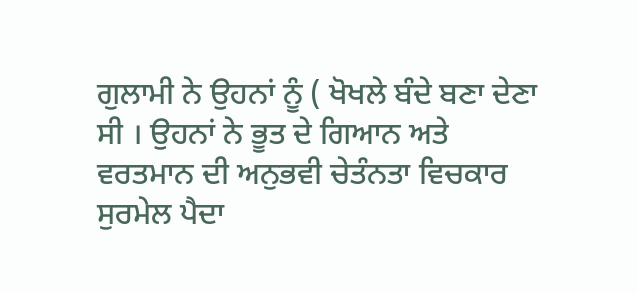ਗੁਲਾਮੀ ਨੇ ਉਹਨਾਂ ਨੂੰ ( ਖੋਖਲੇ ਬੰਦੇ ਬਣਾ ਦੇਣਾ ਸੀ । ਉਹਨਾਂ ਨੇ ਭੂਤ ਦੇ ਗਿਆਨ ਅਤੇ ਵਰਤਮਾਨ ਦੀ ਅਨੁਭਵੀ ਚੇਤੰਨਤਾ ਵਿਚਕਾਰ ਸੁਰਮੇਲ ਪੈਦਾ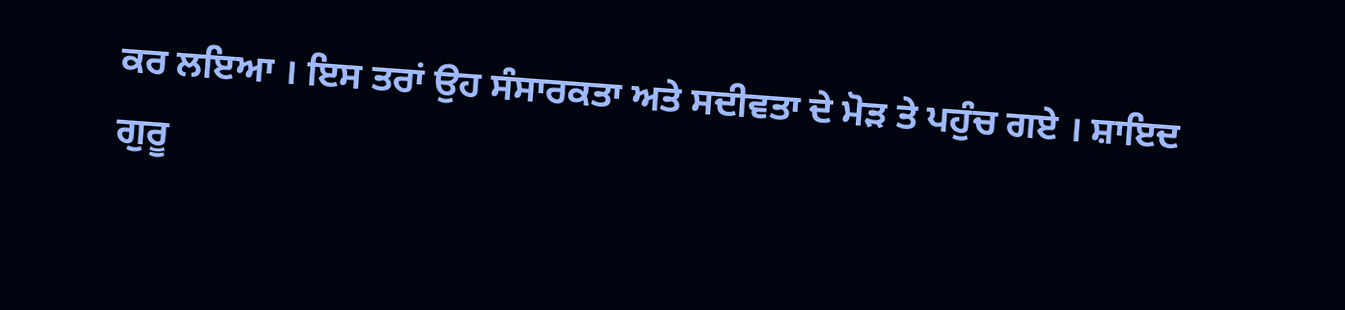ਕਰ ਲਇਆ । ਇਸ ਤਰਾਂ ਉਹ ਸੰਸਾਰਕਤਾ ਅਤੇ ਸਦੀਵਤਾ ਦੇ ਮੋੜ ਤੇ ਪਹੁੰਚ ਗਏ । ਸ਼ਾਇਦ ਗੁਰੂ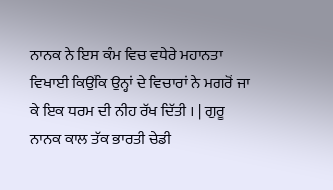ਨਾਨਕ ਨੇ ਇਸ ਕੰਮ ਵਿਚ ਵਧੇਰੇ ਮਹਾਨਤਾ ਵਿਖਾਈ ਕਿਉਂਕਿ ਉਨ੍ਹਾਂ ਦੇ ਵਿਚਾਰਾਂ ਨੇ ਮਗਰੋਂ ਜਾ ਕੇ ਇਕ ਧਰਮ ਦੀ ਨੀਹ ਰੱਖ ਦਿੱਤੀ । | ਗੁਰੂ ਨਾਨਕ ਕਾਲ ਤੱਕ ਭਾਰਤੀ ਚੇਡੀ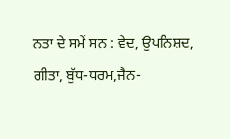ਨਤਾ ਦੇ ਸਮੇਂ ਸਨ : ਵੇਦ, ਉਪਨਿਸ਼ਦ, ਗੀਤਾ, ਬੁੱਧ-ਧਰਮ,ਜੈਨ-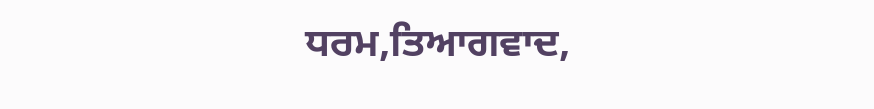ਧਰਮ,ਤਿਆਗਵਾਦ,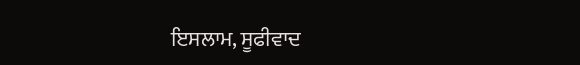ਇਸਲਾਮ, ਸੂਫੀਵਾਦ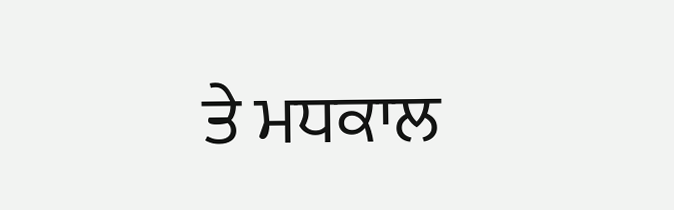ਤੇ ਮਧਕਾਲ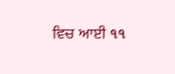ਵਿਚ ਆਈ ૧૧